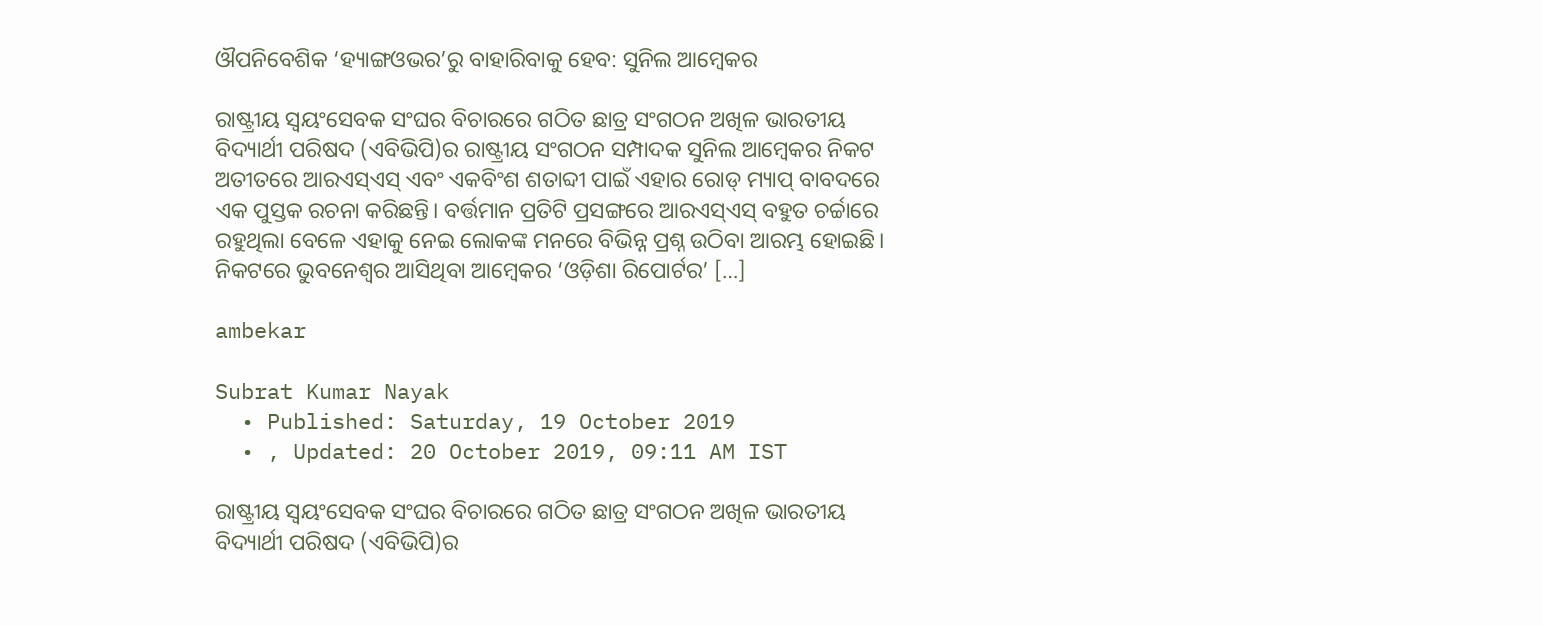ଔପନିବେଶିକ ‘ହ୍ୟାଙ୍ଗଓଭର’ରୁ ବାହାରିବାକୁ ହେବ: ସୁନିଲ ଆମ୍ବେକର

ରାଷ୍ଟ୍ରୀୟ ସ୍ୱୟଂସେବକ ସଂଘର ବିଚାରରେ ଗଠିତ ଛାତ୍ର ସଂଗଠନ ଅଖିଳ ଭାରତୀୟ ବିଦ୍ୟାର୍ଥୀ ପରିଷଦ (ଏବିଭିପି)ର ରାଷ୍ଟ୍ରୀୟ ସଂଗଠନ ସମ୍ପାଦକ ସୁନିଲ ଆମ୍ବେକର ନିକଟ ଅତୀତରେ ଆରଏସ୍‌ଏସ୍‌ ଏବଂ ଏକବିଂଶ ଶତାବ୍ଦୀ ପାଇଁ ଏହାର ରୋଡ୍‌ ମ୍ୟାପ୍‌ ବାବଦରେ ଏକ ପୁସ୍ତକ ରଚନା କରିଛନ୍ତି। ବର୍ତ୍ତମାନ ପ୍ରତିଟି ପ୍ରସଙ୍ଗରେ ଆରଏସ୍‌ଏସ୍‌ ବହୁତ ଚର୍ଚ୍ଚାରେ ରହୁଥିଲା ବେଳେ ଏହାକୁ ନେଇ ଲୋକଙ୍କ ମନରେ ବିଭିନ୍ନ ପ୍ରଶ୍ନ ଉଠିବା ଆରମ୍ଭ ହୋଇଛି। ନିକଟରେ ଭୁବନେଶ୍ୱର ଆସିଥିବା ଆମ୍ବେକର ‘ଓଡ଼ିଶା ରିପୋର୍ଟର’ […]

ambekar

Subrat Kumar Nayak
  • Published: Saturday, 19 October 2019
  • , Updated: 20 October 2019, 09:11 AM IST

ରାଷ୍ଟ୍ରୀୟ ସ୍ୱୟଂସେବକ ସଂଘର ବିଚାରରେ ଗଠିତ ଛାତ୍ର ସଂଗଠନ ଅଖିଳ ଭାରତୀୟ ବିଦ୍ୟାର୍ଥୀ ପରିଷଦ (ଏବିଭିପି)ର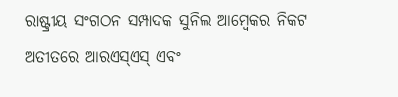ରାଷ୍ଟ୍ରୀୟ ସଂଗଠନ ସମ୍ପାଦକ ସୁନିଲ ଆମ୍ବେକର ନିକଟ ଅତୀତରେ ଆରଏସ୍‌ଏସ୍‌ ଏବଂ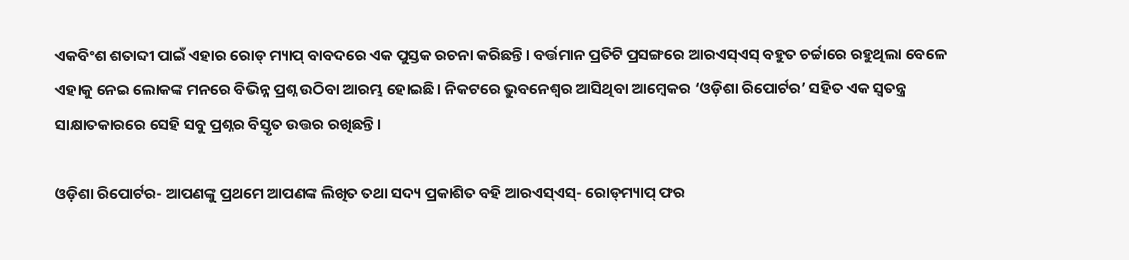ଏକବିଂଶ ଶତାବ୍ଦୀ ପାଇଁ ଏହାର ରୋଡ୍‌ ମ୍ୟାପ୍‌ ବାବଦରେ ଏକ ପୁସ୍ତକ ରଚନା କରିଛନ୍ତି। ବର୍ତ୍ତମାନ ପ୍ରତିଟି ପ୍ରସଙ୍ଗରେ ଆରଏସ୍‌ଏସ୍‌ ବହୁତ ଚର୍ଚ୍ଚାରେ ରହୁଥିଲା ବେଳେ ଏହାକୁ ନେଇ ଲୋକଙ୍କ ମନରେ ବିଭିନ୍ନ ପ୍ରଶ୍ନ ଉଠିବା ଆରମ୍ଭ ହୋଇଛି। ନିକଟରେ ଭୁବନେଶ୍ୱର ଆସିଥିବା ଆମ୍ବେକର ‘ଓଡ଼ିଶା ରିପୋର୍ଟର’ ସହିତ ଏକ ସ୍ୱତନ୍ତ୍ର ସାକ୍ଷାତକାରରେ ସେହି ସବୁ ପ୍ରଶ୍ନର ବିସ୍ତୃତ ଉତ୍ତର ରଖିଛନ୍ତି।

ଓଡ଼ିଶା ରିପୋର୍ଟର- ଆପଣଙ୍କୁ ପ୍ରଥମେ ଆପଣଙ୍କ ଲିଖିତ ତଥା ସଦ୍ୟ ପ୍ରକାଶିତ ବହି ଆରଏସ୍‌ଏସ୍‌- ରୋଡ୍‌ମ୍ୟାପ୍‌ ଫର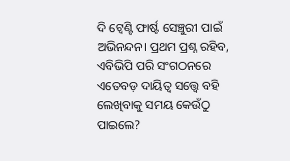ଦି ଟ୍ୱେଣ୍ଟି ଫାର୍ଷ୍ଟ ସେଞ୍ଚୁରୀ ପାଇଁ ଅଭିନନ୍ଦନ। ପ୍ରଥମ ପ୍ରଶ୍ନ ରହିବ, ଏବିଭିପି ପରି ସଂଗଠନରେ ଏତେବଡ଼ ଦାୟିତ୍ୱ ସତ୍ତ୍ୱେ ବହି ଲେଖିବାକୁ ସମୟ କେଉଁଠୁ ପାଇଲେ?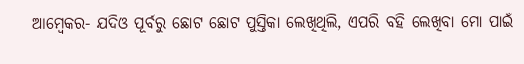ଆମ୍ବେକର- ଯଦିଓ ପୂର୍ବରୁ ଛୋଟ ଛୋଟ ପୁସ୍ତିକା ଲେଖିଥିଲି, ଏପରି ବହି ଲେଖିବା ମୋ ପାଇଁ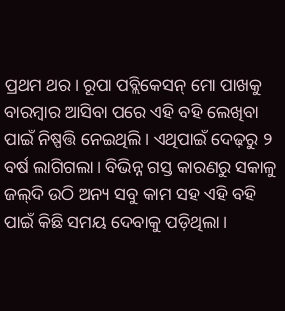ପ୍ରଥମ ଥର। ରୂପା ପବ୍ଲିକେସନ୍‌ ମୋ ପାଖକୁ ବାରମ୍ବାର ଆସିବା ପରେ ଏହି ବହି ଲେଖିବା ପାଇଁ ନିଷ୍ପତ୍ତି ନେଇଥିଲି। ଏଥିପାଇଁ ଦେଢ଼ରୁ ୨ ବର୍ଷ ଲାଗିଗଲା। ବିଭିନ୍ନ ଗସ୍ତ କାରଣରୁ ସକାଳୁ ଜଲ୍‌ଦି ଉଠି ଅନ୍ୟ ସବୁ କାମ ସହ ଏହି ବହି ପାଇଁ କିଛି ସମୟ ଦେବାକୁ ପଡ଼ିଥିଲା।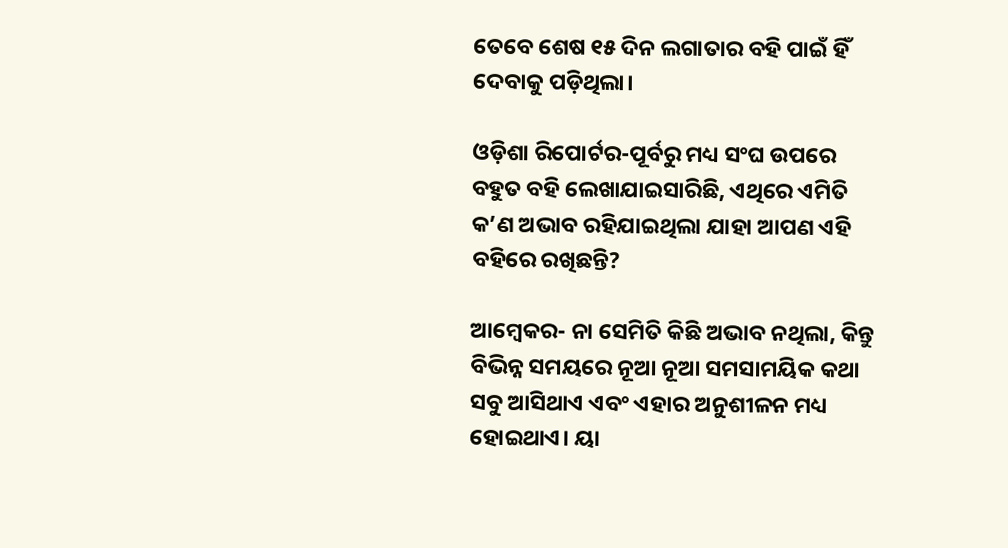ତେବେ ଶେଷ ୧୫ ଦିନ ଲଗାତାର ବହି ପାଇଁ ହିଁ ଦେବାକୁ ପଡ଼ିଥିଲା।

ଓଡ଼ିଶା ରିପୋର୍ଟର-ପୂର୍ବରୁ ମଧ୍ୟ ସଂଘ ଉପରେ ବହୁତ ବହି ଲେଖାଯାଇସାରିଛି, ଏଥିରେ ଏମିତି କ’ଣ ଅଭାବ ରହିଯାଇଥିଲା ଯାହା ଆପଣ ଏହି ବହିରେ ରଖିଛନ୍ତି?

ଆମ୍ବେକର- ନା ସେମିତି କିଛି ଅଭାବ ନଥିଲା, କିନ୍ତୁ ବିଭିନ୍ନ ସମୟରେ ନୂଆ ନୂଆ ସମସାମୟିକ କଥା ସବୁ ଆସିଥାଏ ଏବଂ ଏହାର ଅନୁଶୀଳନ ମଧ୍ୟ ହୋଇଥାଏ। ୟା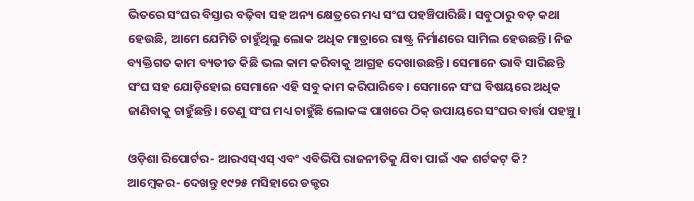ଭିତରେ ସଂଘର ବିସ୍ତାର ବଢ଼ିବା ସହ ଅନ୍ୟ କ୍ଷେତ୍ରରେ ମଧ୍ୟ ସଂଘ ପହଞ୍ଚିପାରିଛି। ସବୁଠାରୁ ବଡ଼ କଥା ହେଉଛି, ଆମେ ଯେମିତି ଚାହୁଁଥିଲୁ ଲୋକ ଅଧିକ ମାତ୍ରାରେ ରାଷ୍ଟ୍ର ନିର୍ମାଣରେ ସାମିଲ ହେଉଛନ୍ତି। ନିଜ ବ୍ୟକ୍ତିଗତ କାମ ବ୍ୟତୀତ କିଛି ଭଲ କାମ କରିବାକୁ ଆଗ୍ରହ ଦେଖାଉଛନ୍ତି। ସେମାନେ ଭାବି ସାରିଛନ୍ତି ସଂଘ ସହ ଯୋଡ଼ିହୋଇ ସେମାନେ ଏହି ସବୁ କାମ କରିପାରିବେ। ସେମାନେ ସଂଘ ବିଷୟରେ ଅଧିକ ଜାଣିବାକୁ ଚାହୁଁଛନ୍ତି। ତେଣୁ ସଂଘ ମଧ୍ୟ ଚାହୁଁଛି ଲୋକଙ୍କ ପାଖରେ ଠିକ୍‌ ଉପାୟରେ ସଂଘର ବାର୍ତ୍ତା ପହଞ୍ଚୁ।

ଓଡ଼ିଶା ରିପୋର୍ଟର- ଆରଏସ୍‌ଏସ୍‌ ଏବଂ ଏବିଭିପି ରାଜନୀତିକୁ ଯିବା ପାଇଁ ଏକ ଶର୍ଟକଟ୍‌ କି?
ଆମ୍ବେକର- ଦେଖନ୍ତୁ ୧୯୨୫ ମସିହାରେ ଡକ୍ଟର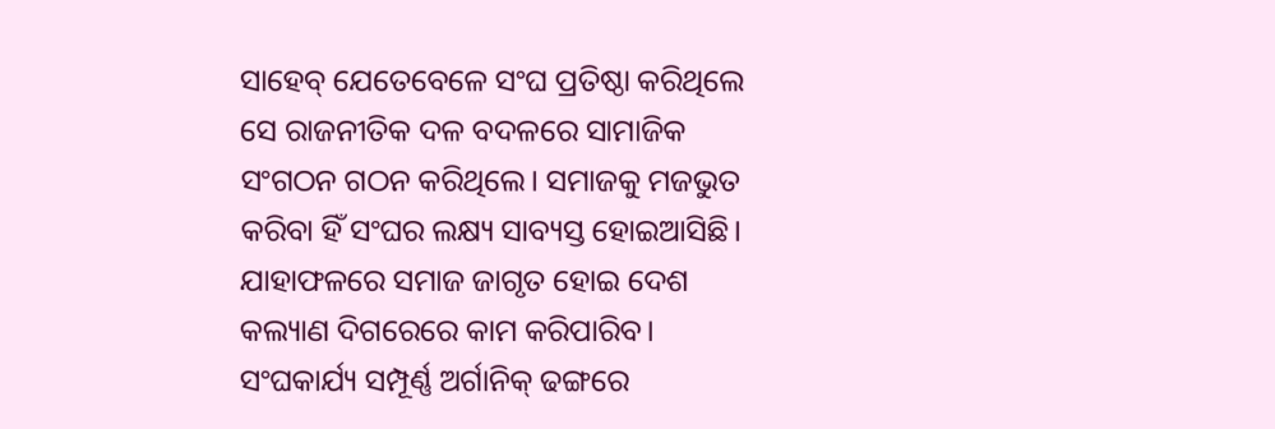ସାହେବ୍‌ ଯେତେବେଳେ ସଂଘ ପ୍ରତିଷ୍ଠା କରିଥିଲେ ସେ ରାଜନୀତିକ ଦଳ ବଦଳରେ ସାମାଜିକ ସଂଗଠନ ଗଠନ କରିଥିଲେ। ସମାଜକୁ ମଜଭୁତ କରିବା ହିଁ ସଂଘର ଲକ୍ଷ୍ୟ ସାବ୍ୟସ୍ତ ହୋଇଆସିଛି। ଯାହାଫଳରେ ସମାଜ ଜାଗୃତ ହୋଇ ଦେଶ କଲ୍ୟାଣ ଦିଗରେରେ କାମ କରିପାରିବ। ସଂଘକାର୍ଯ୍ୟ ସମ୍ପୂର୍ଣ୍ଣ ଅର୍ଗାନିକ୍‌ ଢଙ୍ଗରେ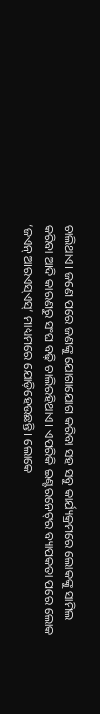ଚାଲିଥାଏ। ଜଣେ ପରେ ଜଣଙ୍କୁ ଯୋଗାଯୋଗ କରିବା ସହ ସବୁ କାର୍ଯ୍ୟକ୍ରମରେ ଲୋକଙ୍କୁ ସାମିଲ କରିବା ଆଦି କାରଣରୁ ସଂଘ ବଢ଼ି ଚାଲିରହିଥାଏ। ଏପରିକି ଇଣ୍ଟରନେଟ୍‌ର ବ୍ୟାପକତା ପରେ ଲୋକ ‘ଜଏନ୍‌ ଆରଏସ୍‌ଏସ୍‌’ ମାଧ୍ୟମରେ ଯୋଡ଼ିହେଉଛନ୍ତି। ଲୋକେ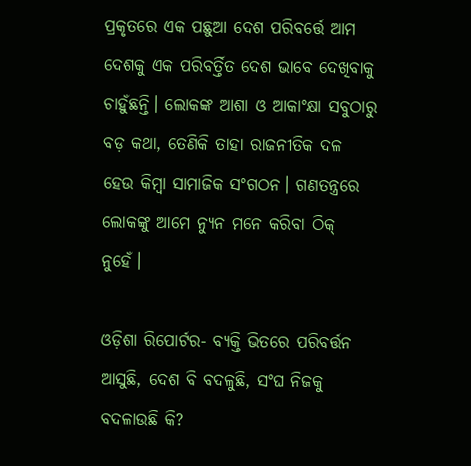ପ୍ରକୃତରେ ଏକ ପଛୁଆ ଦେଶ ପରିବର୍ତ୍ତେ ଆମ ଦେଶକୁ ଏକ ପରିବର୍ତ୍ତିତ ଦେଶ ଭାବେ ଦେଖିବାକୁ ଚାହୁଁଛନ୍ତି। ଲୋକଙ୍କ ଆଶା ଓ ଆକାଂକ୍ଷା ସବୁଠାରୁ ବଡ଼ କଥା, ତେଣିକି ତାହା ରାଜନୀତିକ ଦଳ ହେଉ କିମ୍ବା ସାମାଜିକ ସଂଗଠନ। ଗଣତନ୍ତ୍ରରେ ଲୋକଙ୍କୁ ଆମେ ନ୍ୟୁନ ମନେ କରିବା ଠିକ୍‌ ନୁହେଁ।

ଓଡ଼ିଶା ରିପୋର୍ଟର- ବ୍ୟକ୍ତି ଭିତରେ ପରିବର୍ତ୍ତନ ଆସୁଛି, ଦେଶ ବି ବଦଳୁଛି, ସଂଘ ନିଜକୁ ବଦଳାଉଛି କି?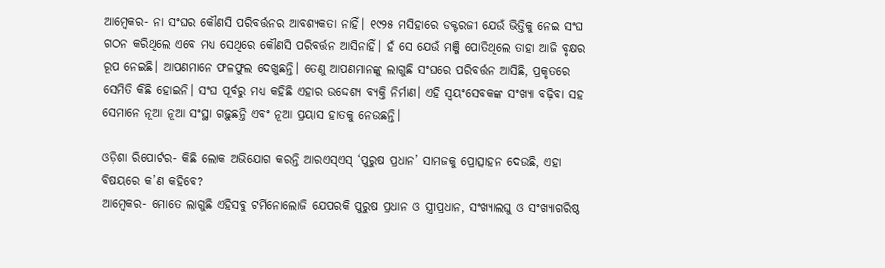ଆମ୍ବେକର- ନା ସଂଘର କୌଣସି ପରିବର୍ତ୍ତନର ଆବଶ୍ୟକତା ନାହିଁ। ୧୯୨୫ ମସିହାରେ ଡକ୍ଟରଜୀ ଯେଉଁ ଭିତ୍ତିକୁ ନେଇ ସଂଘ ଗଠନ କରିଥିଲେ ଏବେ ମଧ୍ୟ ସେଥିରେ କୌଣସି ପରିବର୍ତ୍ତନ ଆସିନାହିଁ। ହଁ ସେ ଯେଉଁ ମଞ୍ଜି ପୋତିଥିଲେ ତାହା ଆଜି ବୃକ୍ଷର ରୂପ ନେଇଛି। ଆପଣମାନେ ଫଳଫୁଲ ଦେଖୁଛନ୍ତି। ତେଣୁ ଆପଣମାନଙ୍କୁ ଲାଗୁଛି ସଂଘରେ ପରିବର୍ତ୍ତନ ଆସିଛି, ପ୍ରକୃତରେ ସେମିତି କିଛି ହୋଇନି। ସଂଘ ପୂର୍ବରୁ ମଧ୍ୟ କହିଛି ଏହାର ଉଦ୍ଦେଶ୍ୟ ବ୍ୟକ୍ତି ନିର୍ମାଣ। ଏହି ସ୍ୱୟଂସେବକଙ୍କ ସଂଖ୍ୟା ବଢ଼ିବା ସହ ସେମାନେ ନୂଆ ନୂଆ ସଂସ୍ଥା ଗଢ଼ୁଛନ୍ତି ଏବଂ ନୂଆ ପ୍ରୟାସ ହାତକୁ ନେଉଛନ୍ତି।

ଓଡ଼ିଶା ରିପୋର୍ଟର- କିଛି ଲୋକ ଅଭିଯୋଗ କରନ୍ତି ଆରଏସ୍‌ଏସ୍‌ ‘ପୁରୁଷ ପ୍ରଧାନ’ ସାମଜକୁ ପ୍ରୋତ୍ସାହନ ଦେଉଛି, ଏହା ବିଷୟରେ କ’ଣ କହିବେ?
ଆମ୍ବେକର- ମୋତେ ଲାଗୁଛି ଏହିସବୁ ଟର୍ମିନୋଲୋଜି ଯେପରକି ପୁରୁଷ ପ୍ରଧାନ ଓ ସ୍ତ୍ରୀପ୍ରଧାନ, ସଂଖ୍ୟାଲଘୁ ଓ ସଂଖ୍ୟାଗରିଷ୍ଠ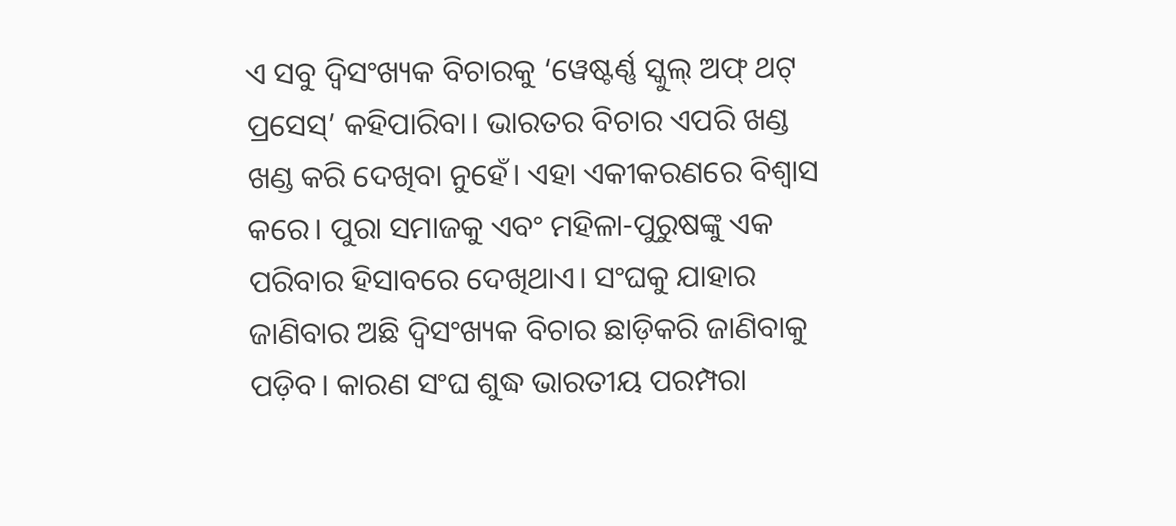ଏ ସବୁ ଦ୍ୱିସଂଖ୍ୟକ ବିଚାରକୁ ‘ୱେଷ୍ଟର୍ଣ୍ଣ ସ୍କୁଲ୍‌ ଅଫ୍‌ ଥଟ୍‌ ପ୍ରସେସ୍‌’ କହିପାରିବା। ଭାରତର ବିଚାର ଏପରି ଖଣ୍ଡ ଖଣ୍ଡ କରି ଦେଖିବା ନୁହେଁ। ଏହା ଏକୀକରଣରେ ବିଶ୍ୱାସ କରେ। ପୁରା ସମାଜକୁ ଏବଂ ମହିଳା-ପୁରୁଷଙ୍କୁ ଏକ ପରିବାର ହିସାବରେ ଦେଖିଥାଏ। ସଂଘକୁ ଯାହାର ଜାଣିବାର ଅଛି ଦ୍ୱିସଂଖ୍ୟକ ବିଚାର ଛାଡ଼ିକରି ଜାଣିବାକୁ ପଡ଼ିବ। କାରଣ ସଂଘ ଶୁଦ୍ଧ ଭାରତୀୟ ପରମ୍ପରା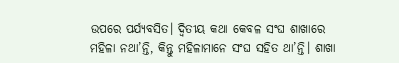ଉପରେ ପର୍ଯ୍ୟବସିତ। ଦ୍ୱିତୀୟ କଥା କେବଳ ସଂଘ ଶାଖାରେ ମହିଳା ନଥା’ନ୍ତି, କିନ୍ତୁ ମହିଳାମାନେ ସଂଘ ସହିତ ଥା’ନ୍ତି। ଶାଖା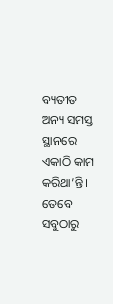ବ୍ୟତୀତ ଅନ୍ୟ ସମସ୍ତ ସ୍ଥାନରେ ଏକାଠି କାମ କରିଥା’ନ୍ତି। ତେବେ ସବୁଠାରୁ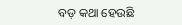ବଡ଼ କଥା ହେଉଛି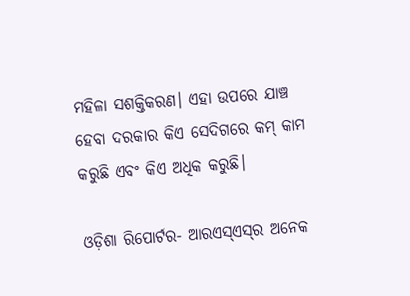ମହିଳା ସଶକ୍ତିକରଣ। ଏହା ଉପରେ ଯାଞ୍ଚ ହେବା ଦରକାର କିଏ ସେଦିଗରେ କମ୍‌ କାମ କରୁଛି ଏବଂ କିଏ ଅଧିକ କରୁଛି।

ଓଡ଼ିଶା ରିପୋର୍ଟର- ଆରଏସ୍‌ଏସ୍‌ର ଅନେକ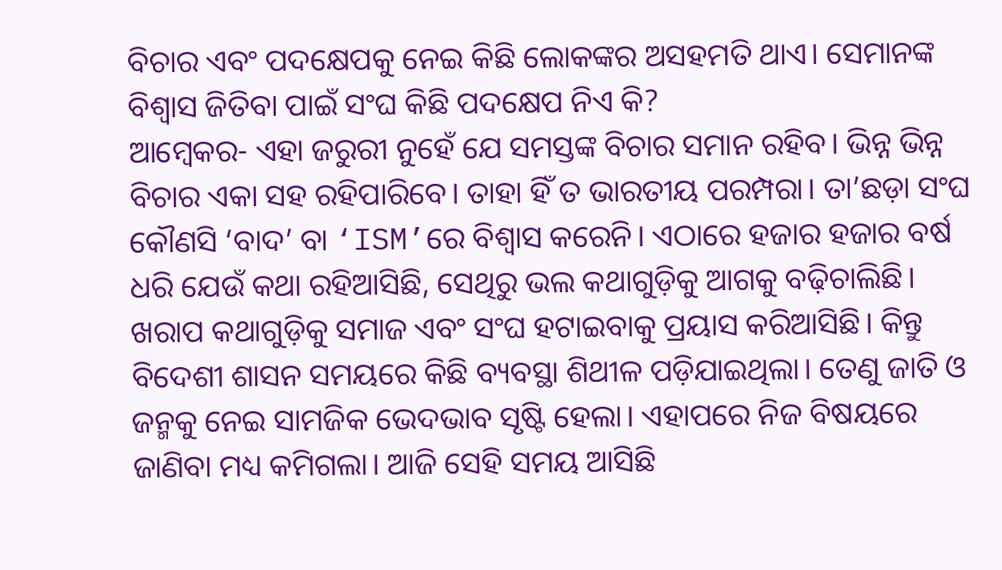ବିଚାର ଏବଂ ପଦକ୍ଷେପକୁ ନେଇ କିଛି ଲୋକଙ୍କର ଅସହମତି ଥାଏ। ସେମାନଙ୍କ ବିଶ୍ୱାସ ଜିତିବା ପାଇଁ ସଂଘ କିଛି ପଦକ୍ଷେପ ନିଏ କି?
ଆମ୍ବେକର- ଏହା ଜରୁରୀ ନୁହେଁ ଯେ ସମସ୍ତଙ୍କ ବିଚାର ସମାନ ରହିବ। ଭିନ୍ନ ଭିନ୍ନ ବିଚାର ଏକା ସହ ରହିପାରିବେ। ତାହା ହିଁ ତ ଭାରତୀୟ ପରମ୍ପରା। ତା’ଛଡ଼ା ସଂଘ କୌଣସି ‘ବାଦ’ ବା ‘ISM’ରେ ବିଶ୍ୱାସ କରେନି। ଏଠାରେ ହଜାର ହଜାର ବର୍ଷ ଧରି ଯେଉଁ କଥା ରହିଆସିଛି, ସେଥିରୁ ଭଲ କଥାଗୁଡ଼ିକୁ ଆଗକୁ ବଢ଼ିଚାଲିଛି। ଖରାପ କଥାଗୁଡ଼ିକୁ ସମାଜ ଏବଂ ସଂଘ ହଟାଇବାକୁ ପ୍ରୟାସ କରିଆସିଛି। କିନ୍ତୁ ବିଦେଶୀ ଶାସନ ସମୟରେ କିଛି ବ୍ୟବସ୍ଥା ଶିଥୀଳ ପଡ଼ିଯାଇଥିଲା। ତେଣୁ ଜାତି ଓ ଜନ୍ମକୁ ନେଇ ସାମଜିକ ଭେଦଭାବ ସୃଷ୍ଟି ହେଲା। ଏହାପରେ ନିଜ ବିଷୟରେ ଜାଣିବା ମଧ୍ୟ କମିଗଲା। ଆଜି ସେହି ସମୟ ଆସିଛି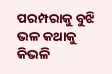ପରମ୍ପରାକୁ ବୁଝି ଭଳ କଥାକୁ କିଭଳି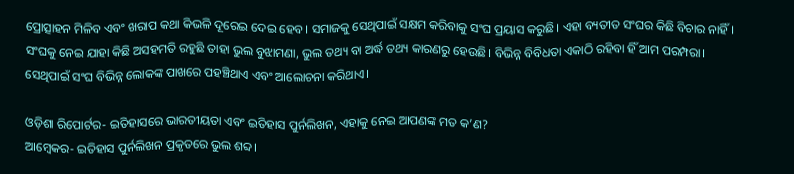ପ୍ରୋତ୍ସାହନ ମିଳିବ ଏବଂ ଖରାପ କଥା କିଭଳି ଦୂରେଇ ଦେଇ ହେବ। ସମାଜକୁ ସେଥିପାଇଁ ସକ୍ଷମ କରିବାକୁ ସଂଘ ପ୍ରୟାସ କରୁଛି। ଏହା ବ୍ୟତୀତ ସଂଘର କିଛି ବିଚାର ନାହିଁ। ସଂଘକୁ ନେଇ ଯାହା କିଛି ଅସହମତି ରହୁଛି ତାହା ଭୁଲ ବୁଝାମଣା, ଭୁଲ ତଥ୍ୟ ବା ଅର୍ଦ୍ଧ ତଥ୍ୟ କାରଣରୁ ହେଉଛି। ବିଭିନ୍ନ ବିବିଧତା ଏକାଠି ରହିବା ହିଁ ଆମ ପରମ୍ପରା। ସେଥିପାଇଁ ସଂଘ ବିଭିନ୍ନ ଲୋକଙ୍କ ପାଖରେ ପହଞ୍ଚିଥାଏ ଏବଂ ଆଲୋଚନା କରିଥାଏ।

ଓଡ଼ିଶା ରିପୋର୍ଟର- ଇତିହାସରେ ଭାରତୀୟତା ଏବଂ ଇତିହାସ ପୁର୍ନଲିଖନ, ଏହାକୁ ନେଇ ଆପଣଙ୍କ ମତ କ’ଣ?
ଆମ୍ବେକର- ଇତିହାସ ପୁର୍ନଲିଖନ ପ୍ରକୃତରେ ଭୁଲ ଶବ୍ଦ।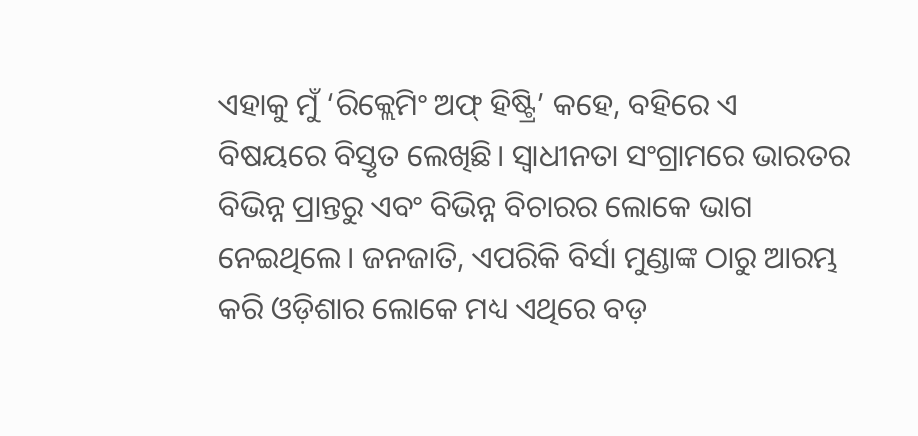ଏହାକୁ ମୁଁ ‘ରିକ୍ଲେମିଂ ଅଫ୍‌ ହିଷ୍ଟ୍ରି’ କହେ, ବହିରେ ଏ ବିଷୟରେ ବିସ୍ତୃତ ଲେଖିଛି। ସ୍ୱାଧୀନତା ସଂଗ୍ରାମରେ ଭାରତର ବିଭିନ୍ନ ପ୍ରାନ୍ତରୁ ଏବଂ ବିଭିନ୍ନ ବିଚାରର ଲୋକେ ଭାଗ ନେଇଥିଲେ। ଜନଜାତି, ଏପରିକି ବିର୍ସା ମୁଣ୍ଡାଙ୍କ ଠାରୁ ଆରମ୍ଭ କରି ଓଡ଼ିଶାର ଲୋକେ ମଧ୍ୟ ଏଥିରେ ବଡ଼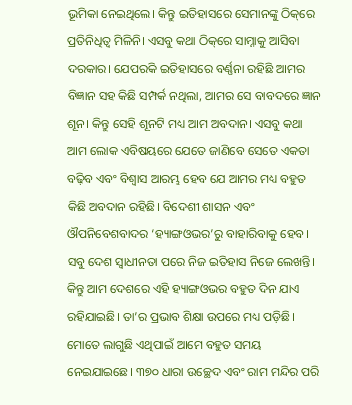ଭୂମିକା ନେଇଥିଲେ। କିନ୍ତୁ ଇତିହାସରେ ସେମାନଙ୍କୁ ଠିକ୍‌ରେ ପ୍ରତିନିଧିତ୍ୱ ମିଳିନି। ଏସବୁ କଥା ଠିକ୍‌ରେ ସାମ୍ନାକୁ ଆସିବା ଦରକାର। ଯେପରକି ଇତିହାସରେ ବର୍ଣ୍ଣନା ରହିଛି ଆମର ବିଜ୍ଞାନ ସହ କିଛି ସମ୍ପର୍କ ନଥିଲା, ଆମର ସେ ବାବଦରେ ଜ୍ଞାନ ଶୂନ। କିନ୍ତୁ ସେହି ଶୂନଟି ମଧ୍ୟ ଆମ ଅବଦାନ। ଏସବୁ କଥା ଆମ ଲୋକ ଏବିଷୟରେ ଯେତେ ଜାଣିବେ ସେତେ ଏକତା ବଢ଼ିବ ଏବଂ ବିଶ୍ୱାସ ଆରମ୍ଭ ହେବ ଯେ ଆମର ମଧ୍ୟ ବହୁତ କିଛି ଅବଦାନ ରହିଛି। ବିଦେଶୀ ଶାସନ ଏବଂ ଔପନିବେଶବାଦର ‘ହ୍ୟାଙ୍ଗଓଭର’ରୁ ବାହାରିବାକୁ ହେବ। ସବୁ ଦେଶ ସ୍ୱାଧୀନତା ପରେ ନିଜ ଇତିହାସ ନିଜେ ଲେଖନ୍ତି। କିନ୍ତୁ ଆମ ଦେଶରେ ଏହି ହ୍ୟାଙ୍ଗଓଭର ବହୁତ ଦିନ ଯାଏ ରହିଯାଇଛି। ତା’ର ପ୍ରଭାବ ଶିକ୍ଷା ଉପରେ ମଧ୍ୟ ପଡ଼ିଛି। ମୋତେ ଲାଗୁଛି ଏଥିପାଇଁ ଆମେ ବହୁତ ସମୟ ନେଇଯାଇଛେ। ୩୭୦ ଧାରା ଉଚ୍ଛେଦ ଏବଂ ରାମ ମନ୍ଦିର ପରି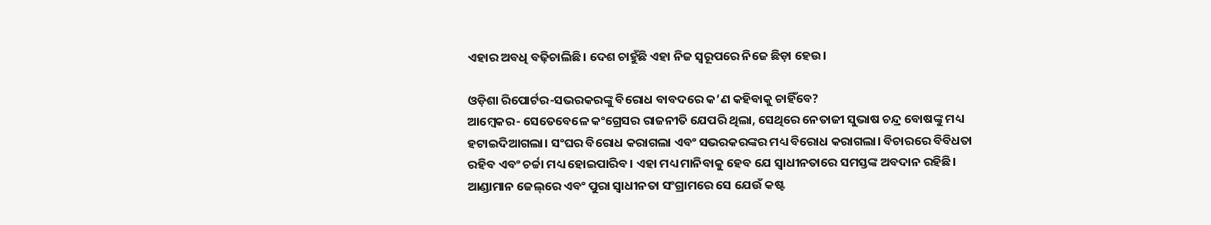ଏହାର ଅବଧି ବଢ଼ିଚାଲିଛି। ଦେଶ ଚାହୁଁଛି ଏହା ନିଜ ସ୍ୱରୂପରେ ନିଜେ ଛିଡ଼ା ହେଉ।

ଓଡ଼ିଶା ରିପୋର୍ଟର-ସଭରକରଙ୍କୁ ବିରୋଧ ବାବଦରେ କ’ଣ କହିବାକୁ ଚାହିଁବେ?
ଆମ୍ବେକର- ସେତେବେଳେ କଂଗ୍ରେସର ରାଜନୀତି ଯେପରି ଥିଲା, ସେଥିରେ ନେତାଜୀ ସୁଭାଷ ଚନ୍ଦ୍ର ବୋଷଙ୍କୁ ମଧ୍ୟ ହଟାଇଦିଆଗଲା। ସଂଘର ବିରୋଧ କରାଗଲା ଏବଂ ସଭରକରଙ୍କର ମଧ୍ୟ ବିରୋଧ କରାଗଲା। ବିଚାରରେ ବିବିଧତା ରହିବ ଏବଂ ଚର୍ଚ୍ଚା ମଧ୍ୟ ହୋଇପାରିବ। ଏହା ମଧ୍ୟ ମାନିବାକୁ ହେବ ଯେ ସ୍ୱାଧୀନତାରେ ସମସ୍ତଙ୍କ ଅବଦାନ ରହିଛି। ଆଣ୍ଡାମାନ ଜେଲ୍‌ରେ ଏବଂ ପୁରା ସ୍ୱାଧୀନତା ସଂଗ୍ରାମରେ ସେ ଯେଉଁ କଷ୍ଟ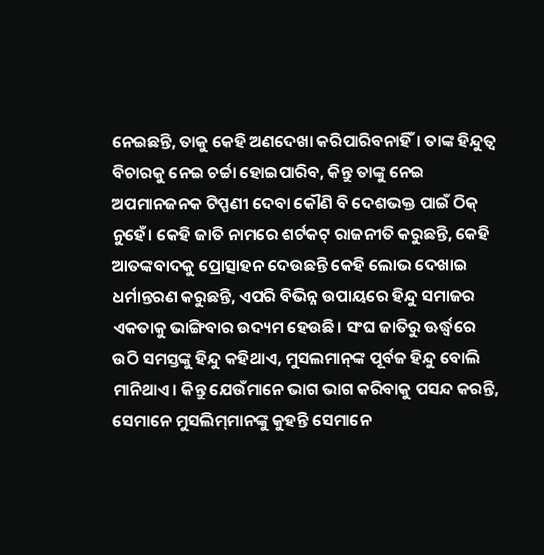ନେଇଛନ୍ତି, ତାକୁ କେହି ଅଣଦେଖା କରିପାରିବନାହିଁ। ତାଙ୍କ ହିନ୍ଦୁତ୍ୱ ବିଚାରକୁ ନେଇ ଚର୍ଚ୍ଚା ହୋଇପାରିବ, କିନ୍ତୁ ତାଙ୍କୁ ନେଇ ଅପମାନଜନକ ଟିପ୍ପଣୀ ଦେବା କୌଣି ବି ଦେଶଭକ୍ତ ପାଇଁ ଠିକ୍‌ ନୁହେଁ। କେହି ଜାତି ନାମରେ ଶର୍ଟକଟ୍‌ ରାଜନୀତି କରୁଛନ୍ତି, କେହି ଆତଙ୍କବାଦକୁ ପ୍ରୋତ୍ସାହନ ଦେଉଛନ୍ତି କେହି ଲୋଭ ଦେଖାଇ ଧର୍ମାନ୍ତରଣ କରୁଛନ୍ତି, ଏପରି ବିଭିନ୍ନ ଉପାୟରେ ହିନ୍ଦୁ ସମାଜର ଏକତାକୁ ଭାଙ୍ଗିବାର ଉଦ୍ୟମ ହେଉଛି। ସଂଘ ଜାତିରୁ ଊର୍ଦ୍ଧ୍ୱରେ ଉଠି ସମସ୍ତଙ୍କୁ ହିନ୍ଦୁ କହିଥାଏ, ମୁସଲମାନ୍‌ଙ୍କ ପୂର୍ବଜ ହିନ୍ଦୁ ବୋଲି ମାନିଥାଏ। କିନ୍ତୁ ଯେଉଁମାନେ ଭାଗ ଭାଗ କରିବାକୁ ପସନ୍ଦ କରନ୍ତି, ସେମାନେ ମୁସଲିମ୍‌ମାନଙ୍କୁ କୁହନ୍ତି ସେମାନେ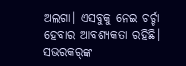ଅଲଗା। ଏସବୁକୁ ନେଇ ଚର୍ଚ୍ଚା ହେବାର ଆବଶ୍ୟକତା ରହିଛି। ସଭରକର୍‌ଙ୍କ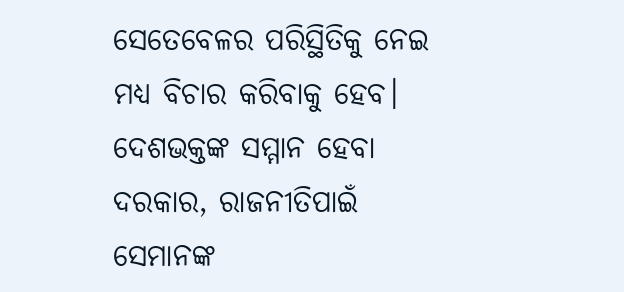ସେତେବେଳର ପରିସ୍ଥିତିକୁ ନେଇ ମଧ୍ୟ ବିଚାର କରିବାକୁ ହେବ। ଦେଶଭକ୍ତଙ୍କ ସମ୍ମାନ ହେବା ଦରକାର, ରାଜନୀତିପାଇଁ ସେମାନଙ୍କ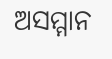ଅସମ୍ମାନ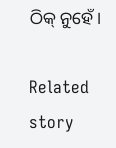ଠିକ୍‌ ନୁହେଁ।

Related story